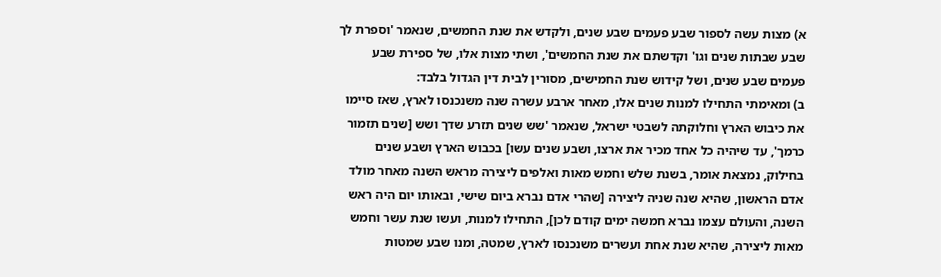א) מצות עשה לספור שבע פעמים שבע שנים, ולקדש את שנת החמשים, שנאמר 'וספרת לך שבע שבתות שנים וגו' וקדשתם את שנת החמשים', ושתי מצות אלו, של ספירת שבע פעמים שבע שנים, ושל קידוש שנת החמישים, מסורין לבית דין הגדול בלבד:
ב) ומאימתי התחילו למנות שנים אלו, מאחר ארבע עשרה שנה משנכנסו לארץ, שאז סיימו את כיבוש הארץ וחלוקתה לשבטי ישראל, שנאמר 'שש שנים תזרע שדך ושש [שנים תזמור כרמך', עד שיהיה כל אחד מכיר את ארצו, ושבע שנים עשו] בכבוש הארץ ושבע שנים בחילוק, נמצאת אומר, בשנת שלש וחמש מאות ואלפים ליצירה מראש השנה מאחר מולד אדם הראשון, שהיא שנה שניה ליצירה [שהרי אדם נברא ביום שישי, ובאותו יום היה ראש השנה, והעולם עצמו נברא חמשה ימים קודם לכן], התחילו למנות, ועשו שנת עשר וחמש מאות ליצירה, שהיא שנת אחת ועשרים משנכנסו לארץ, שמטה, ומנו שבע שמטות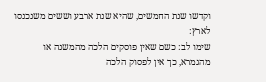וקדשו שנת החמשים, שהיא שנת ארבע וששים משנכנסו לארץ:
שימו לב: כשם שאין פוסקים הלכה מהמשנה או מהגמרא, כך אין לפסוק הלכה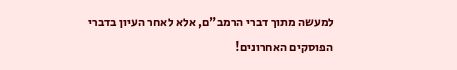למעשה מתוך דברי הרמב"ם, אלא לאחר העיון בדברי הפוסקים האחרונים!